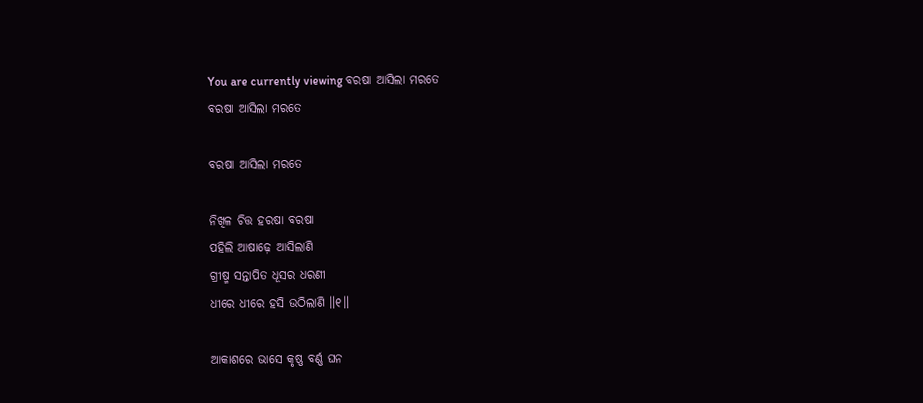You are currently viewing ବରଷା ଆସିଲା ମରତେ
ବରଷା ଆସିଲା ମରତେ

ବରଷା ଆସିଲା ମରତେ

ନିଖିଳ ଚିତ୍ତ ହରଷା ବରଷା
ପହିଲି ଆଷାଢ଼େ ଆସିଲାଣି
ଗ୍ରୀଷ୍ମ ସନ୍ତାପିତ ଧୂସର ଧରଣୀ
ଧୀରେ ଧୀରେ ହସି ଉଠିଲାଣି ॥୧॥

ଆକାଶରେ ଭାସେ କୃଷ୍ଣ ବର୍ଣ୍ଣ ଘନ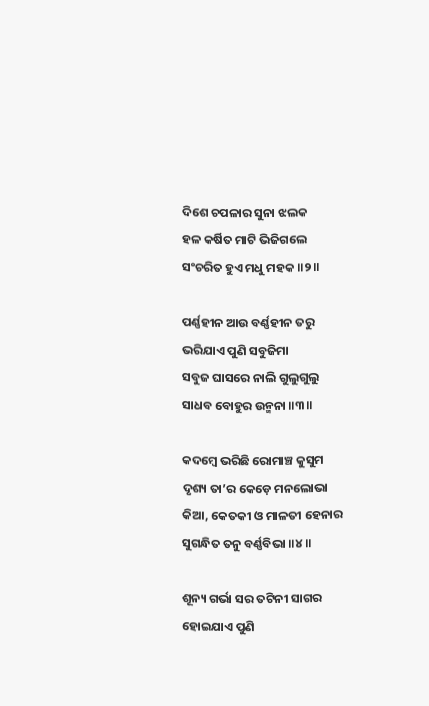ଦିଶେ ଚପଳାର ସୁନା ଝଲକ
ହଳ କର୍ଷିତ ମାଟି ଭିଜିଗଲେ
ସଂଚରିତ ହୁଏ ମଧୁ ମହକ ॥୨॥

ପର୍ଣ୍ଣହୀନ ଆଉ ବର୍ଣ୍ଣହୀନ ତରୁ
ଭରିଯାଏ ପୁଣି ସବୁଜିମା
ସବୁଜ ଘାସରେ ନାଲି ଗୁଲୁଗୁଲୁ
ସାଧବ ବୋହୁର ଉନ୍ମନା ॥୩॥

କଦମ୍ବେ ଭରିଛି ରୋମାଞ୍ଚ କୁସୁମ
ଦୃଶ୍ୟ ତା’ର କେଡ଼େ ମନଲୋଭା
କିଆ, କେତକୀ ଓ ମାଳତୀ ହେନାର
ସୁଗନ୍ଧିତ ତନୁ ବର୍ଣ୍ଣବିଭା ॥୪॥

ଶୂନ୍ୟ ଗର୍ଭା ସର ତଟିନୀ ସାଗର
ହୋଇଯାଏ ପୁଣି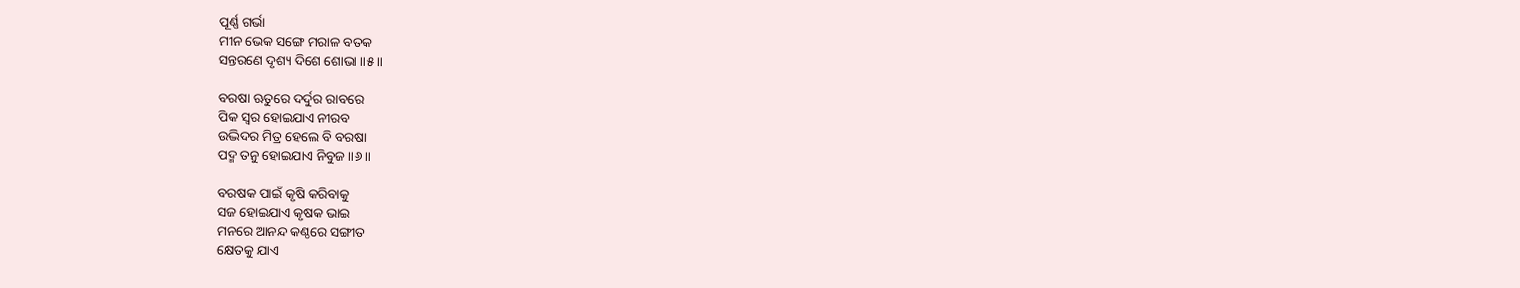ପୂର୍ଣ୍ଣ ଗର୍ଭା
ମୀନ ଭେକ ସଙ୍ଗେ ମରାଳ ବତକ
ସନ୍ତରଣେ ଦୃଶ୍ୟ ଦିଶେ ଶୋଭା ॥୫॥

ବରଷା ଋତୁରେ ଦର୍ଦୁର ରାବରେ
ପିକ ସ୍ଵର ହୋଇଯାଏ ନୀରବ
ଉଦ୍ଭିଦର ମିତ୍ର ହେଲେ ବି ବରଷା
ପଦ୍ମ ତନୁ ହୋଇଯାଏ ନିବୁଜ ॥୬॥

ବରଷକ ପାଇଁ କୃଷି କରିବାକୁ
ସଜ ହୋଇଯାଏ କୃଷକ ଭାଇ
ମନରେ ଆନନ୍ଦ କଣ୍ଠରେ ସଙ୍ଗୀତ
କ୍ଷେତକୁ ଯାଏ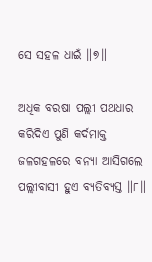ସେ ସହଳ ଧାଇଁ ॥୭॥

ଅଧିକ ବରଷା ପଲ୍ଲୀ ପଥଧାର
କରିଦିଏ ପୁଣି କର୍ଦମାକ୍ତ
ଜଳଗହଳରେ ବନ୍ୟା ଆସିଗଲେ
ପଲ୍ଲୀବାସୀ ହୁଏ ବ୍ୟତିବ୍ୟସ୍ତ ॥୮॥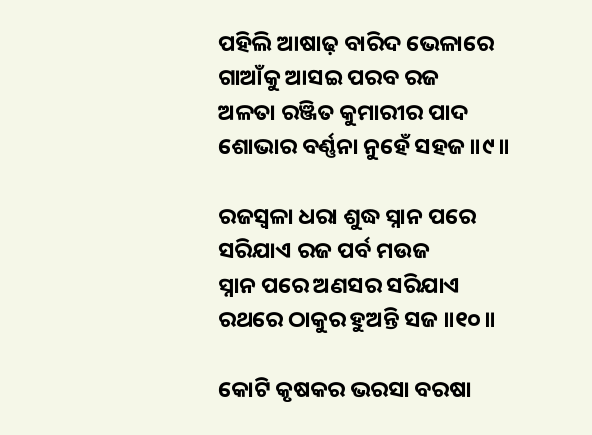ପହିଲି ଆଷାଢ଼ ବାରିଦ ଭେଳାରେ
ଗାଆଁକୁ ଆସଇ ପରବ ରଜ
ଅଳତା ରଞ୍ଜିତ କୁମାରୀର ପାଦ
ଶୋଭାର ବର୍ଣ୍ଣନା ନୁହେଁ ସହଜ ॥୯॥

ରଜସ୍ଵଳା ଧରା ଶୁଦ୍ଧ ସ୍ନାନ ପରେ
ସରିଯାଏ ରଜ ପର୍ବ ମଉଜ
ସ୍ନାନ ପରେ ଅଣସର ସରିଯାଏ
ରଥରେ ଠାକୁର ହୁଅନ୍ତି ସଜ ॥୧୦॥

କୋଟି କୃଷକର ଭରସା ବରଷା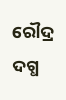ରୌଦ୍ର ଦଗ୍ଧ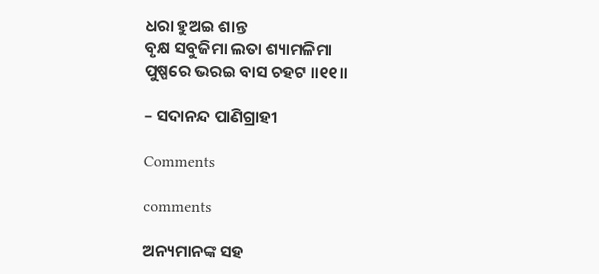ଧରା ହୁଅଇ ଶାନ୍ତ
ବୃକ୍ଷ ସବୁଜିମା ଲତା ଶ୍ୟାମଳିମା
ପୁଷ୍ପରେ ଭରଇ ବାସ ଚହଟ ॥୧୧॥

– ସଦାନନ୍ଦ ପାଣିଗ୍ରାହୀ

Comments

comments

ଅନ୍ୟମାନଙ୍କ ସହ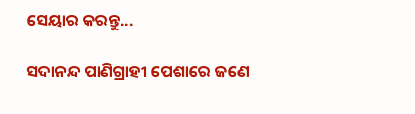ସେୟାର କରନ୍ତୁ...

ସଦାନନ୍ଦ ପାଣିଗ୍ରାହୀ ପେଶାରେ ଜଣେ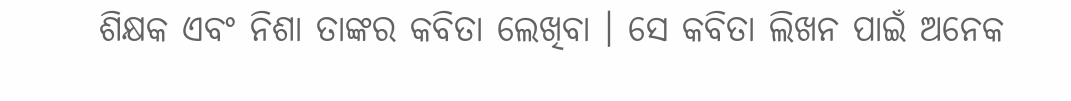ଶିକ୍ଷକ ଏବଂ ନିଶା ତାଙ୍କର କବିତା ଲେଖିବା । ସେ କବିତା ଲିଖନ ପାଇଁ ଅନେକ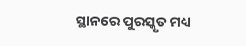ସ୍ଥାନରେ ପୁରସ୍କୃତ ମଧ୍ୟ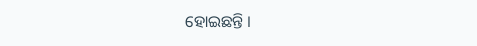ହୋଇଛନ୍ତି ।